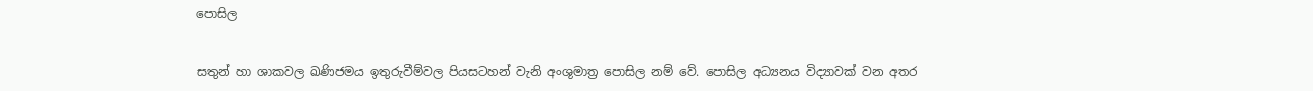පොසිල


සතුන් හා ශාකවල ඛණිජමය ඉතුරුවීම්වල පියසටහන් වැනි අංශුමාත්‍ර පොසිල නම් වේ. පොසිල අධ්‍යනය විද්‍යාවක් වන අතර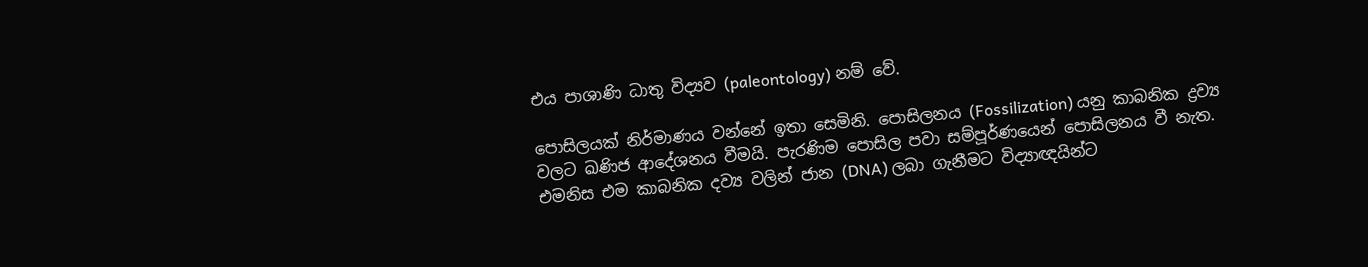එය පාශාණි ධාතු විද්‍යව (paleontology) නම් වේ.

පොසිලයක් නිර්මාණය වන්නේ ඉතා සෙමිනි. පොසිලනය (Fossilization) යනු කාබනික ද්‍රව්‍ය වලට ඛණිජ ආදේශනය වීමයි. පැරණිම පොසිල පවා සම්පූර්ණයෙන් පොසිලනය වී නැත. එමනිස එම කාබනික දව්‍ය වලින් ජාන (DNA) ලබා ගැනීමට විද්‍යාඥයින්ට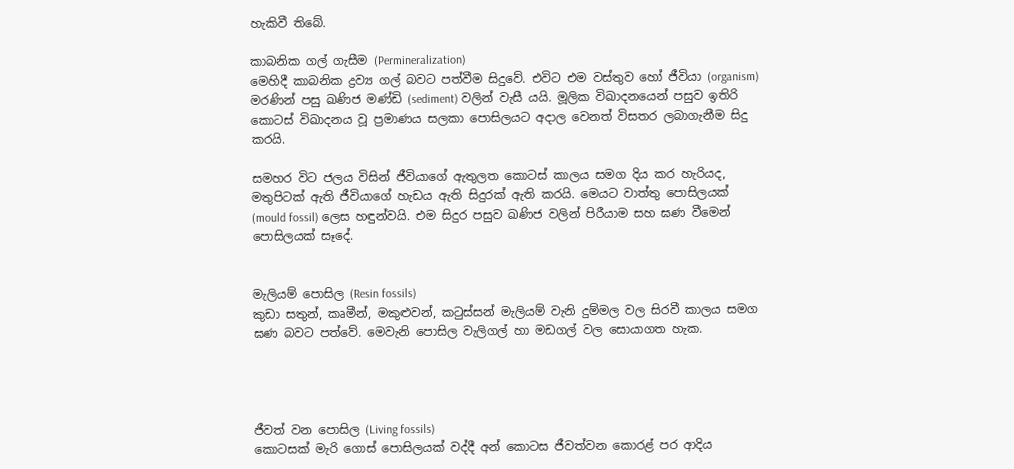හැකිවී තිබේ.

කාබනික ගල් ගැසීම (Permineralization)
මෙහිදී කාබනික ද්‍රව්‍ය ගල් බවට පත්වීම සිදුවේ. එවිට එම වස්තුව හෝ ජීවියා (organism) මරණින් පසු ඛණිජ මණ්ඩි (sediment) වලින් වැසී යයි. මූලික විඛාදනයෙන් පසුව ඉතිරි කොටස් විඛාදනය වූ ප්‍රමාණය සලකා පොසිලයට අදාල වෙනත් විසතර ලබාගැනීම සිදු කරයි.

සමහර විට ජලය විසින් ජීවියාගේ ඇතුලත කොටස් කාලය සමග දිය කර හැරියද, මතුපිටක් ඇති ජීවියාගේ හැඩය ඇති සිදුරක් ඇති කරයි. මෙයට වාත්තු පොසිලයක් (mould fossil) ලෙස හඳුන්වයි. එම සිදුර පසුව ඛණිජ වලින් පිරීයාම සහ ඝණ වීමෙන් පොසිලයක් සෑදේ.


මැලියම් පොසිල (Resin fossils)
කුඩා සතුන්, කෘමීන්, මකුළුවන්, කටුස්සන් මැලියම් වැනි දුම්මල වල සිරවී කාලය සමග ඝණ බවට පත්වේ. මෙවැනි පොසිල වැලිගල් හා මඩගල් වල සොයාගත හැක.




ජීවත් වන පොසිල (Living fossils)
කොටසක් මැරි ගොස් පොසිලයක් වද්දී අන් කොටස ජීවත්වන කොරළ් පර ආදිය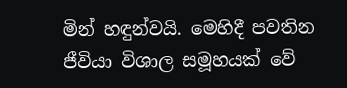මින් හඳුන්වයි. මෙහිදී පවතින ජීවියා විශාල සමූහයක් වේ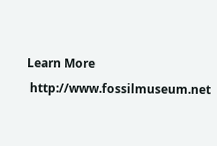Learn More
 http://www.fossilmuseum.net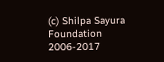(c) Shilpa Sayura Foundation 2006-2017